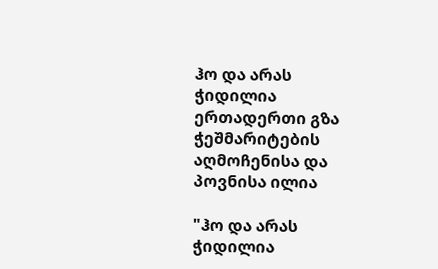ჰო და არას ჭიდილია ერთადერთი გზა ჭეშმარიტების აღმოჩენისა და პოვნისა ილია

"ჰო და არას ჭიდილია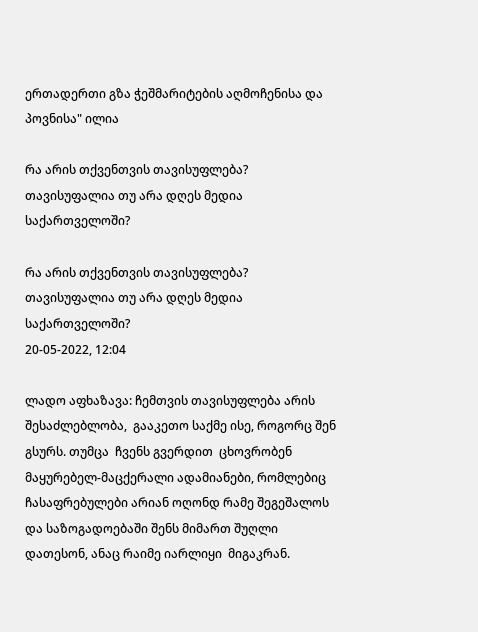ერთადერთი გზა ჭეშმარიტების აღმოჩენისა და პოვნისა" ილია

რა არის თქვენთვის თავისუფლება? თავისუფალია თუ არა დღეს მედია საქართველოში?

რა არის თქვენთვის თავისუფლება? თავისუფალია თუ არა დღეს მედია საქართველოში?
20-05-2022, 12:04

ლადო აფხაზავა: ჩემთვის თავისუფლება არის შესაძლებლობა,  გააკეთო საქმე ისე, როგორც შენ გსურს. თუმცა  ჩვენს გვერდით  ცხოვრობენ მაყურებელ-მაცქერალი ადამიანები, რომლებიც ჩასაფრებულები არიან ოღონდ რამე შეგეშალოს  და საზოგადოებაში შენს მიმართ შუღლი დათესონ, ანაც რაიმე იარლიყი  მიგაკრან.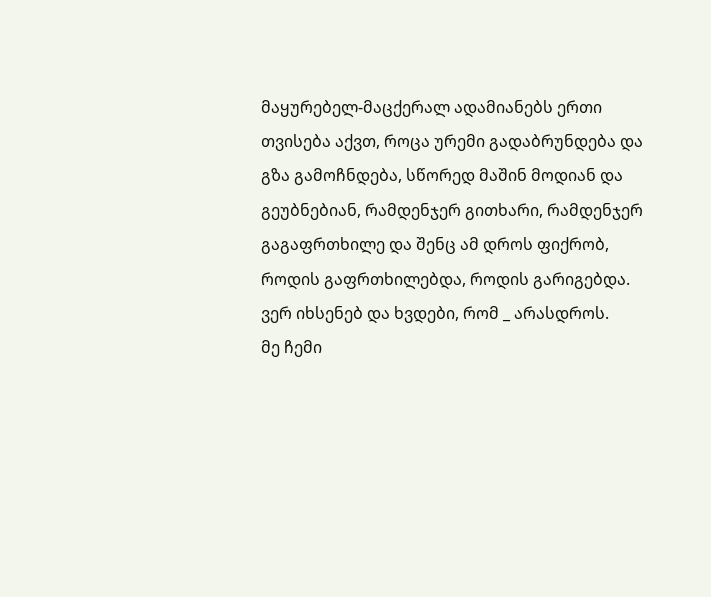მაყურებელ-მაცქერალ ადამიანებს ერთი თვისება აქვთ, როცა ურემი გადაბრუნდება და გზა გამოჩნდება, სწორედ მაშინ მოდიან და გეუბნებიან, რამდენჯერ გითხარი, რამდენჯერ გაგაფრთხილე და შენც ამ დროს ფიქრობ, როდის გაფრთხილებდა, როდის გარიგებდა. ვერ იხსენებ და ხვდები, რომ _ არასდროს.
მე ჩემი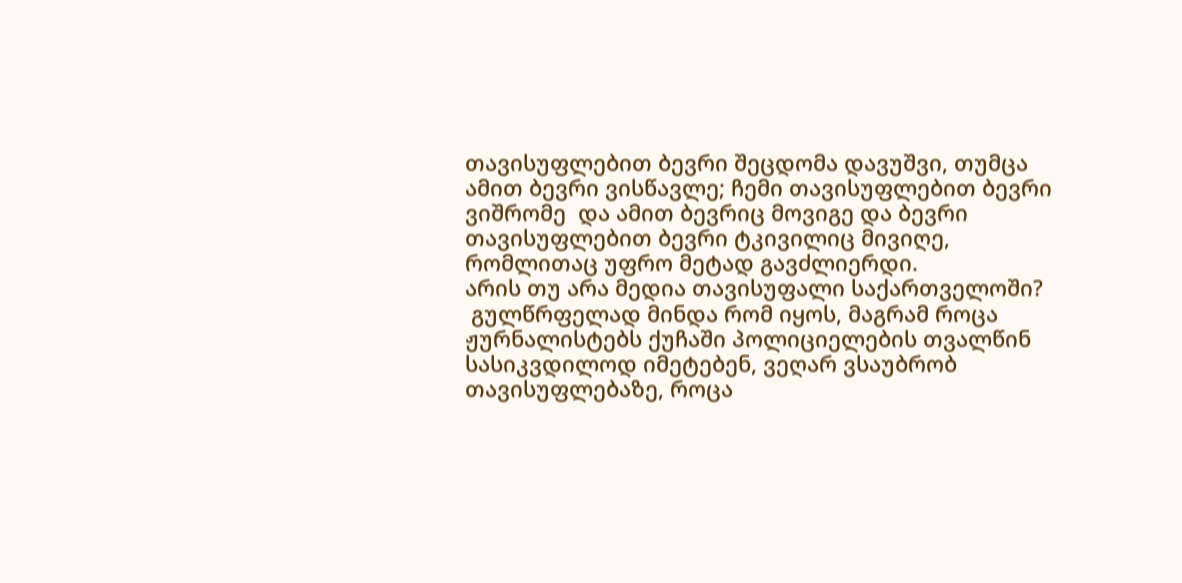თავისუფლებით ბევრი შეცდომა დავუშვი, თუმცა ამით ბევრი ვისწავლე; ჩემი თავისუფლებით ბევრი ვიშრომე  და ამით ბევრიც მოვიგე და ბევრი თავისუფლებით ბევრი ტკივილიც მივიღე, რომლითაც უფრო მეტად გავძლიერდი.
არის თუ არა მედია თავისუფალი საქართველოში?
 გულწრფელად მინდა რომ იყოს, მაგრამ როცა ჟურნალისტებს ქუჩაში პოლიციელების თვალწინ სასიკვდილოდ იმეტებენ, ვეღარ ვსაუბრობ თავისუფლებაზე, როცა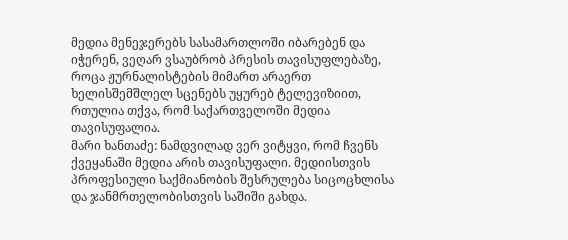მედია მენეჯერებს სასამართლოში იბარებენ და იჭერენ, ვეღარ ვსაუბრობ პრესის თავისუფლებაზე, როცა ჟურნალისტების მიმართ არაერთ ხელისშემშლელ სცენებს უყურებ ტელევიზიით, რთულია თქვა, რომ საქართველოში მედია თავისუფალია.
მარი ხანთაძე: ნამდვილად ვერ ვიტყვი, რომ ჩვენს ქვეყანაში მედია არის თავისუფალი. მედიისთვის პროფესიული საქმიანობის შესრულება სიცოცხლისა და ჯანმრთელობისთვის საშიში გახდა.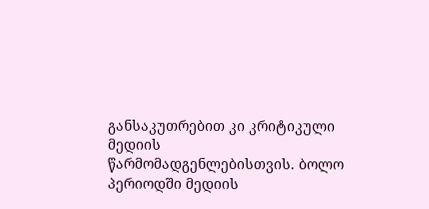განსაკუთრებით კი კრიტიკული მედიის წარმომადგენლებისთვის. ბოლო პერიოდში მედიის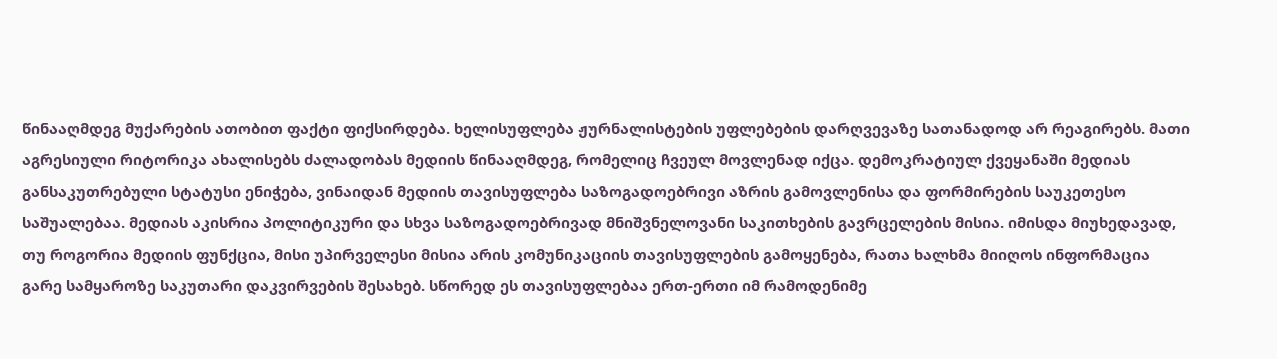წინააღმდეგ მუქარების ათობით ფაქტი ფიქსირდება. ხელისუფლება ჟურნალისტების უფლებების დარღვევაზე სათანადოდ არ რეაგირებს. მათი აგრესიული რიტორიკა ახალისებს ძალადობას მედიის წინააღმდეგ, რომელიც ჩვეულ მოვლენად იქცა. დემოკრატიულ ქვეყანაში მედიას განსაკუთრებული სტატუსი ენიჭება, ვინაიდან მედიის თავისუფლება საზოგადოებრივი აზრის გამოვლენისა და ფორმირების საუკეთესო საშუალებაა. მედიას აკისრია პოლიტიკური და სხვა საზოგადოებრივად მნიშვნელოვანი საკითხების გავრცელების მისია. იმისდა მიუხედავად, თუ როგორია მედიის ფუნქცია, მისი უპირველესი მისია არის კომუნიკაციის თავისუფლების გამოყენება, რათა ხალხმა მიიღოს ინფორმაცია გარე სამყაროზე საკუთარი დაკვირვების შესახებ. სწორედ ეს თავისუფლებაა ერთ-ერთი იმ რამოდენიმე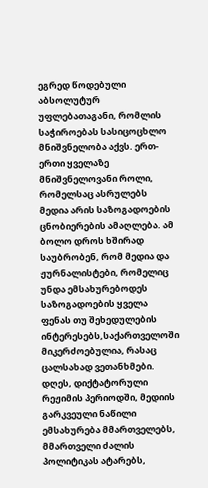ეგრედ წოდებული აბსოლუტურ უფლებათაგანი, რომლის საჭიროებას სასიცოცხლო მნიშვნელობა აქვს. ერთ-ერთი ყველაზე მნიშვნელოვანი როლი, რომელსაც ასრულებს მედია არის საზოგადოების ცნობიერების ამაღლება. ამ ბოლო დროს ხშირად საუბრობენ, რომ მედია და ჟურნალისტები, რომელიც უნდა ემსახურებოდეს საზოგადოების ყველა ფენას თუ შეხედულების ინტერესებს,საქართველოში მიკერძოებულია, რასაც ცალსახად ვეთანხმები.  დღეს, დიქტატორული რეჟიმის პერიოდში, მედიის გარკვეული ნაწილი ემსახურება მმართველებს, მმართველი ძალის პოლიტიკას ატარებს,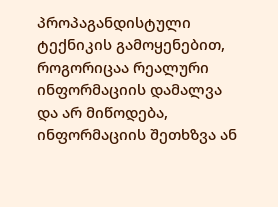პროპაგანდისტული ტექნიკის გამოყენებით, როგორიცაა რეალური ინფორმაციის დამალვა და არ მიწოდება, ინფორმაციის შეთხზვა ან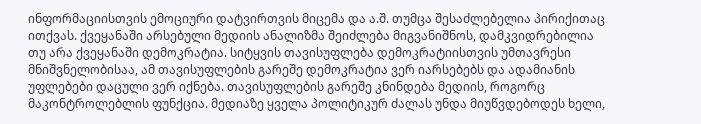ინფორმაციისთვის ემოციური დატვირთვის მიცემა და ა.შ. თუმცა შესაძლებელია პირიქითაც ითქვას. ქვეყანაში არსებული მედიის ანალიზმა შეიძლება მიგვანიშნოს, დამკვიდრებილია თუ არა ქვეყანაში დემოკრატია. სიტყვის თავისუფლება დემოკრატიისთვის უმთავრესი მნიშვნელობისაა, ამ თავისუფლების გარეშე დემოკრატია ვერ იარსებებს და ადამიანის უფლებები დაცული ვერ იქნება. თავისუფლების გარეშე კნინდება მედიის, როგორც მაკონტროლებლის ფუნქცია. მედიაზე ყველა პოლიტიკურ ძალას უნდა მიუწვდებოდეს ხელი,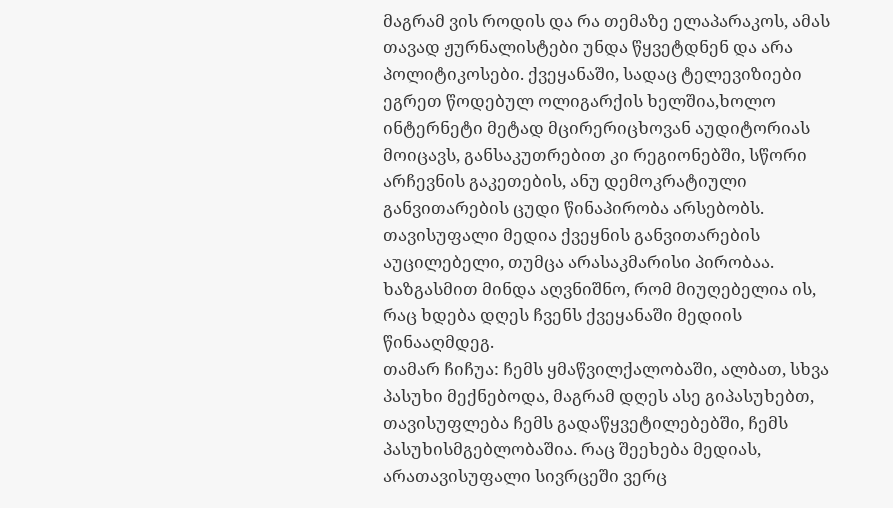მაგრამ ვის როდის და რა თემაზე ელაპარაკოს, ამას თავად ჟურნალისტები უნდა წყვეტდნენ და არა პოლიტიკოსები. ქვეყანაში, სადაც ტელევიზიები ეგრეთ წოდებულ ოლიგარქის ხელშია,ხოლო ინტერნეტი მეტად მცირერიცხოვან აუდიტორიას მოიცავს, განსაკუთრებით კი რეგიონებში, სწორი არჩევნის გაკეთების, ანუ დემოკრატიული განვითარების ცუდი წინაპირობა არსებობს. თავისუფალი მედია ქვეყნის განვითარების აუცილებელი, თუმცა არასაკმარისი პირობაა. ხაზგასმით მინდა აღვნიშნო, რომ მიუღებელია ის, რაც ხდება დღეს ჩვენს ქვეყანაში მედიის წინააღმდეგ.
თამარ ჩიჩუა: ჩემს ყმაწვილქალობაში, ალბათ, სხვა პასუხი მექნებოდა, მაგრამ დღეს ასე გიპასუხებთ, თავისუფლება ჩემს გადაწყვეტილებებში, ჩემს პასუხისმგებლობაშია. რაც შეეხება მედიას, არათავისუფალი სივრცეში ვერც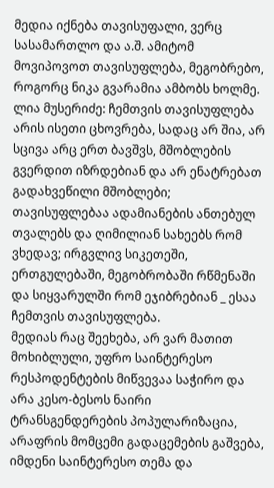მედია იქნება თავისუფალი, ვერც სასამართლო და ა.შ. ამიტომ მოვიპოვოთ თავისუფლება, მეგობრებო, როგორც ნიკა გვარამია ამბობს ხოლმე.
ლია მუსერიძე: ჩემთვის თავისუფლება არის ისეთი ცხოვრება, სადაც არ შია, არ სცივა არც ერთ ბავშვს, მშობლების გვერდით იზრდებიან და არ ენატრებათ გადახვეწილი მშობლები; თავისუფლებაა ადამიანების ანთებულ თვალებს და ღიმილიან სახეებს რომ ვხედავ; ირგვლივ სიკეთეში, ერთგულებაში, მეგობრობაში რწმენაში და სიყვარულში რომ ეჯიბრებიან _ ესაა ჩემთვის თავისუფლება.
მედიას რაც შეეხება, არ ვარ მათით მოხიბლული, უფრო საინტერესო რესპოდენტების მიწვევაა საჭირო და არა კესო-ბესოს ნაირი ტრანსგენდერების პოპულარიზაცია, არაფრის მომცემი გადაცემების გაშვება, იმდენი საინტერესო თემა და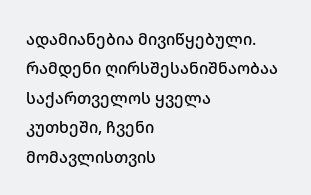ადამიანებია მივიწყებული. რამდენი ღირსშესანიშნაობაა საქართველოს ყველა კუთხეში, ჩვენი მომავლისთვის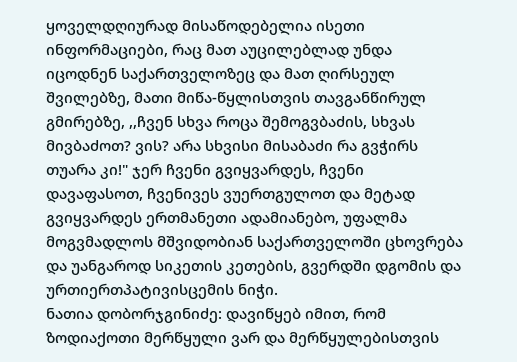ყოველდღიურად მისაწოდებელია ისეთი ინფორმაციები, რაც მათ აუცილებლად უნდა იცოდნენ საქართველოზეც და მათ ღირსეულ შვილებზე, მათი მიწა-წყლისთვის თავგანწირულ გმირებზე, ,,ჩვენ სხვა როცა შემოგვბაძის, სხვას მივბაძოთ? ვის? არა სხვისი მისაბაძი რა გვჭირს თუარა კი!" ჯერ ჩვენი გვიყვარდეს, ჩვენი დავაფასოთ, ჩვენივეს ვუერთგულოთ და მეტად გვიყვარდეს ერთმანეთი ადამიანებო, უფალმა მოგვმადლოს მშვიდობიან საქართველოში ცხოვრება და უანგაროდ სიკეთის კეთების, გვერდში დგომის და ურთიერთპატივისცემის ნიჭი.
ნათია დობორჯგინიძე: დავიწყებ იმით, რომ ზოდიაქოთი მერწყული ვარ და მერწყულებისთვის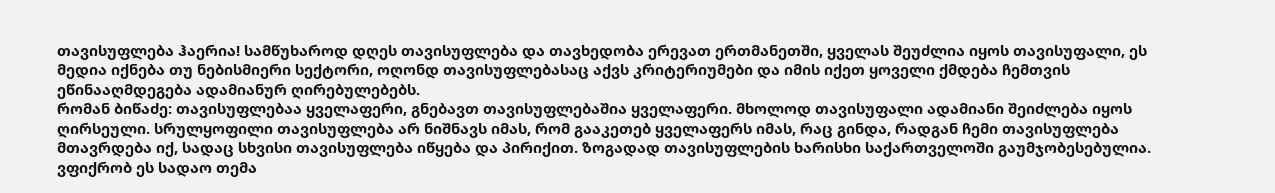თავისუფლება ჰაერია! სამწუხაროდ დღეს თავისუფლება და თავხედობა ერევათ ერთმანეთში, ყველას შეუძლია იყოს თავისუფალი, ეს მედია იქნება თუ ნებისმიერი სექტორი, ოღონდ თავისუფლებასაც აქვს კრიტერიუმები და იმის იქეთ ყოველი ქმდება ჩემთვის ეწინააღმდეგება ადამიანურ ღირებულებებს.
რომან ბიწაძე: თავისუფლებაა ყველაფერი, გნებავთ თავისუფლებაშია ყველაფერი. მხოლოდ თავისუფალი ადამიანი შეიძლება იყოს ღირსეული. სრულყოფილი თავისუფლება არ ნიშნავს იმას, რომ გააკეთებ ყველაფერს იმას, რაც გინდა, რადგან ჩემი თავისუფლება მთავრდება იქ, სადაც სხვისი თავისუფლება იწყება და პირიქით. ზოგადად თავისუფლების ხარისხი საქართველოში გაუმჯობესებულია. ვფიქრობ ეს სადაო თემა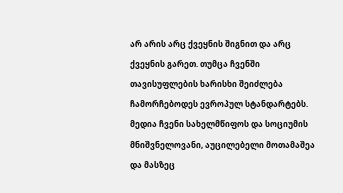არ არის არც ქვეყნის შიგნით და არც ქვეყნის გარეთ. თუმცა ჩვენში თავისუფლების ხარისხი შეიძლება ჩამორჩებოდეს ევროპულ სტანდარტებს. მედია ჩვენი სახელმწიფოს და სოციუმის მნიშვნელოვანი, აუცილებელი მოთამაშეა და მასზეც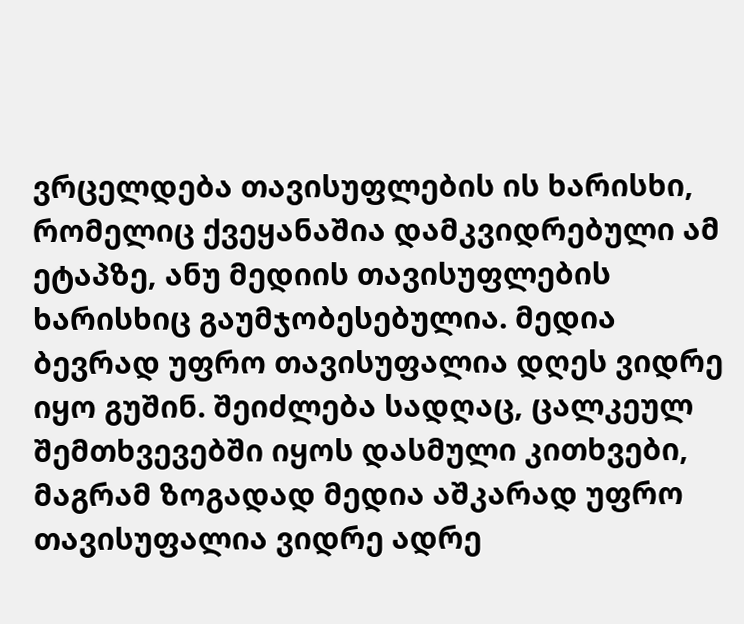ვრცელდება თავისუფლების ის ხარისხი, რომელიც ქვეყანაშია დამკვიდრებული ამ ეტაპზე, ანუ მედიის თავისუფლების ხარისხიც გაუმჯობესებულია. მედია ბევრად უფრო თავისუფალია დღეს ვიდრე იყო გუშინ. შეიძლება სადღაც, ცალკეულ შემთხვევებში იყოს დასმული კითხვები, მაგრამ ზოგადად მედია აშკარად უფრო თავისუფალია ვიდრე ადრე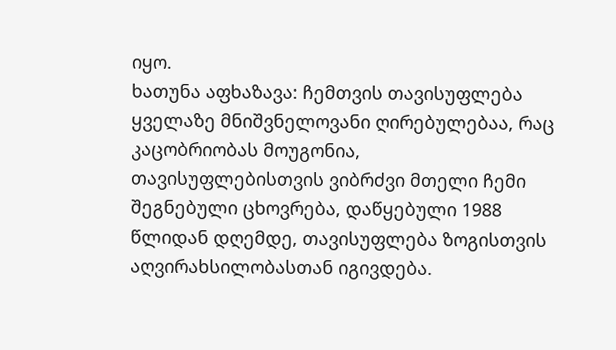იყო.
ხათუნა აფხაზავა: ჩემთვის თავისუფლება ყველაზე მნიშვნელოვანი ღირებულებაა, რაც კაცობრიობას მოუგონია, თავისუფლებისთვის ვიბრძვი მთელი ჩემი შეგნებული ცხოვრება, დაწყებული 1988 წლიდან დღემდე, თავისუფლება ზოგისთვის აღვირახსილობასთან იგივდება.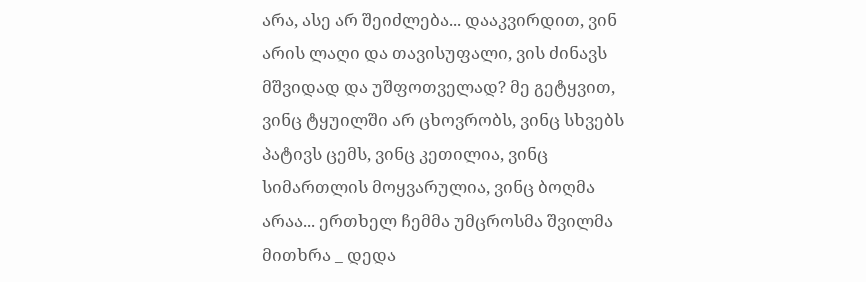არა, ასე არ შეიძლება... დააკვირდით, ვინ არის ლაღი და თავისუფალი, ვის ძინავს მშვიდად და უშფოთველად? მე გეტყვით, ვინც ტყუილში არ ცხოვრობს, ვინც სხვებს პატივს ცემს, ვინც კეთილია, ვინც სიმართლის მოყვარულია, ვინც ბოღმა არაა... ერთხელ ჩემმა უმცროსმა შვილმა მითხრა _ დედა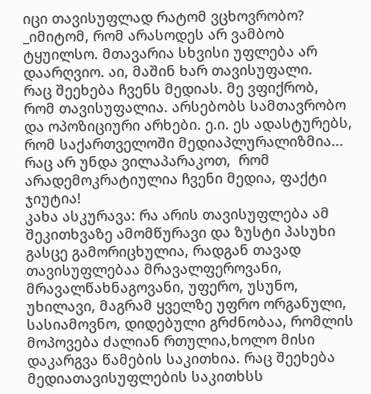იცი თავისუფლად რატომ ვცხოვრობო? _იმიტომ, რომ არასოდეს არ ვამბობ ტყუილსო. მთავარია სხვისი უფლება არ დაარღვიო. აი, მაშინ ხარ თავისუფალი.
რაც შეეხება ჩვენს მედიას. მე ვფიქრობ, რომ თავისუფალია. არსებობს სამთავრობო და ოპოზიციური არხები. ე.ი. ეს ადასტურებს, რომ საქართველოში მედიაპლურალიზმია... რაც არ უნდა ვილაპარაკოთ,  რომ არადემოკრატიულია ჩვენი მედია, ფაქტი ჯიუტია!
კახა ასკურავა: რა არის თავისუფლება ამ შეკითხვაზე ამომწურავი და ზუსტი პასუხი გასცე გამორიცხულია, რადგან თავად თავისუფლებაა მრავალფეროვანი, მრავალწახნაგოვანი, უფერო, უსუნო, უხილავი, მაგრამ ყველზე უფრო ორგანული, სასიამოვნო, დიდებული გრძნობაა, რომლის მოპოვება ძალიან რთულია,ხოლო მისი დაკარგვა წამების საკითხია. რაც შეეხება მედიათავისუფლების საკითხსს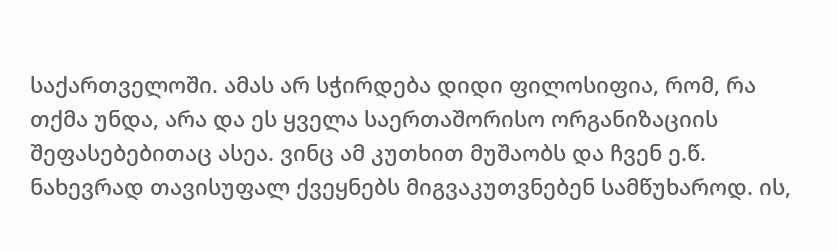საქართველოში. ამას არ სჭირდება დიდი ფილოსიფია, რომ, რა თქმა უნდა, არა და ეს ყველა საერთაშორისო ორგანიზაციის შეფასებებითაც ასეა. ვინც ამ კუთხით მუშაობს და ჩვენ ე.წ. ნახევრად თავისუფალ ქვეყნებს მიგვაკუთვნებენ სამწუხაროდ. ის,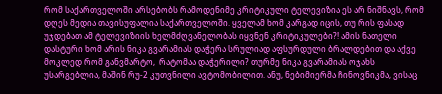რომ საქართველოში არსებობს რამოდენიმე კრიტიკული ტელევიზია ეს არ ნიშნავს, რომ დღეს მედია თავისუფალია საქართველოში. ყველამ ხომ კარგად იცის, თუ რის ფასად უჯდებათ ამ ტელევიზიის ხელმძღვანელობას იყვნენ კრიტიკულები?! ამის ნათელი დასტური ხომ არის ნიკა გვარამიას დაჭერა სრულიად აფსურდული ბრალდებით და აქვე მოკლედ რომ განვმარტო,  რატომაა დაჭერილი? თურმე ნიკა გვარამიას ოჯახს უსარგებლია, მაშინ რუ-2 კუთვნილი ავტომობილით. ანუ, ნებიმიერმა ჩინოვნიკმა, ვისაც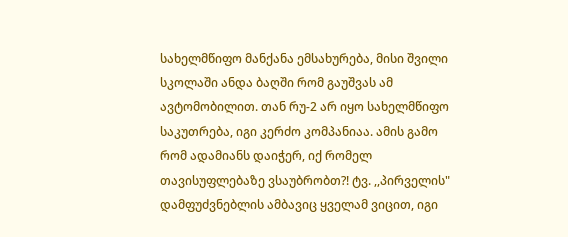სახელმწიფო მანქანა ემსახურება, მისი შვილი სკოლაში ანდა ბაღში რომ გაუშვას ამ ავტომობილით. თან რუ-2 არ იყო სახელმწიფო საკუთრება, იგი კერძო კომპანიაა. ამის გამო რომ ადამიანს დაიჭერ, იქ რომელ თავისუფლებაზე ვსაუბრობთ?! ტვ. ,,პირველის" დამფუძვნებლის ამბავიც ყველამ ვიცით, იგი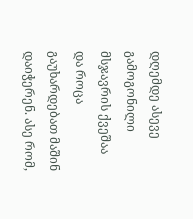დღემდე ასევე გამოგონილი მსჯავრის ქვეშაა და როცა გაუხარდებათ მაშინ დაიჭერენ. ასე რომ,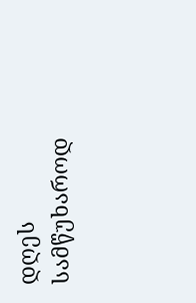დღეს სამწუხაროდ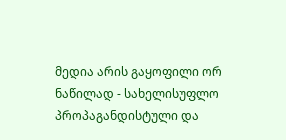მედია არის გაყოფილი ორ ნაწილად - სახელისუფლო პროპაგანდისტული და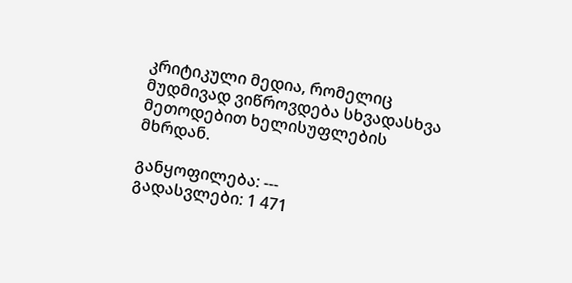კრიტიკული მედია, რომელიც მუდმივად ვიწროვდება სხვადასხვა მეთოდებით ხელისუფლების მხრდან.

განყოფილება: ---
გადასვლები: 1 471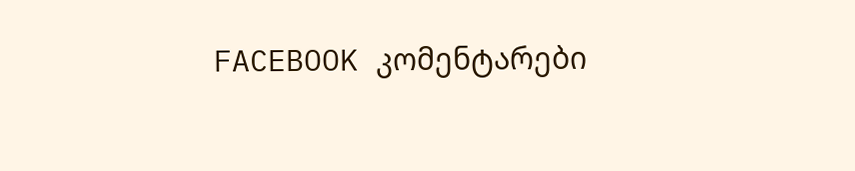FACEBOOK კომენტარები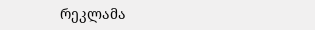რეკლამა